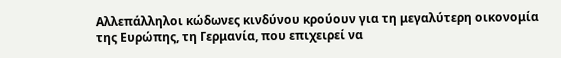Αλλεπάλληλοι κώδωνες κινδύνου κρούουν για τη μεγαλύτερη οικονομία της Ευρώπης, τη Γερμανία, που επιχειρεί να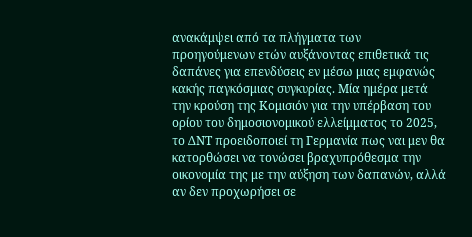ανακάμψει από τα πλήγματα των προηγούμενων ετών αυξάνοντας επιθετικά τις δαπάνες για επενδύσεις εν μέσω μιας εμφανώς κακής παγκόσμιας συγκυρίας. Μία ημέρα μετά την κρούση της Κομισιόν για την υπέρβαση του ορίου του δημοσιονομικού ελλείμματος το 2025, το ΔΝΤ προειδοποιεί τη Γερμανία πως ναι μεν θα κατορθώσει να τονώσει βραχυπρόθεσμα την οικονομία της με την αύξηση των δαπανών, αλλά αν δεν προχωρήσει σε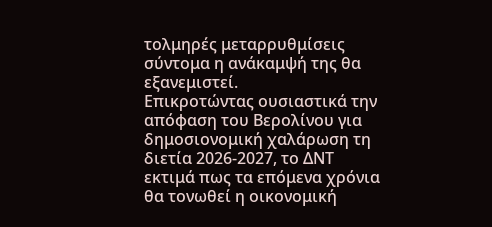τολμηρές μεταρρυθμίσεις σύντομα η ανάκαμψή της θα εξανεμιστεί.
Επικροτώντας ουσιαστικά την απόφαση του Βερολίνου για δημοσιονομική χαλάρωση τη διετία 2026-2027, το ΔΝΤ εκτιμά πως τα επόμενα χρόνια θα τονωθεί η οικονομική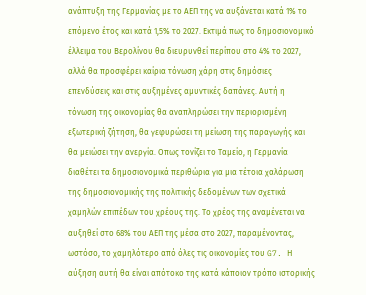ανάπτυξη της Γερμανίας με το ΑΕΠ της να αυξάνεται κατά 1% το επόμενο έτος και κατά 1,5% το 2027. Εκτιμά πως το δημοσιονομικό έλλειμα του Βερολίνου θα διευρυνθεί περίπου στο 4% το 2027, αλλά θα προσφέρει καίρια τόνωση χάρη στις δημόσιες επενδύσεις και στις αυξημένες αμυντικές δαπάνες. Αυτή η τόνωση της οικονομίας θα αναπληρώσει την περιορισμένη εξωτερική ζήτηση, θα γεφυρώσει τη μείωση της παραγωγής και θα μειώσει την ανεργία. Οπως τονίζει το Ταμείο, η Γερμανία διαθέτει τα δημοσιονομικά περιθώρια για μια τέτοια χαλάρωση της δημοσιονομικής της πολιτικής δεδομένων των σχετικά χαμηλών επιπέδων του χρέους της. Το χρέος της αναμένεται να αυξηθεί στο 68% του ΑΕΠ της μέσα στο 2027, παραμένοντας, ωστόσο, το χαμηλότερο από όλες τις οικονομίες του G7. Η αύξηση αυτή θα είναι απότοκο της κατά κάποιον τρόπο ιστορικής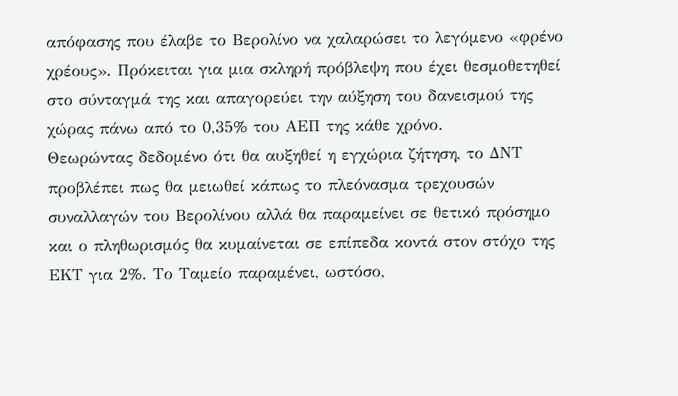απόφασης που έλαβε το Βερολίνο να χαλαρώσει το λεγόμενο «φρένο χρέους». Πρόκειται για μια σκληρή πρόβλεψη που έχει θεσμοθετηθεί στο σύνταγμά της και απαγορεύει την αύξηση του δανεισμού της χώρας πάνω από το 0,35% του ΑΕΠ της κάθε χρόνο.
Θεωρώντας δεδομένο ότι θα αυξηθεί η εγχώρια ζήτηση, το ΔΝΤ προβλέπει πως θα μειωθεί κάπως το πλεόνασμα τρεχουσών συναλλαγών του Βερολίνου αλλά θα παραμείνει σε θετικό πρόσημο και ο πληθωρισμός θα κυμαίνεται σε επίπεδα κοντά στον στόχο της ΕΚΤ για 2%. Το Ταμείο παραμένει, ωστόσο,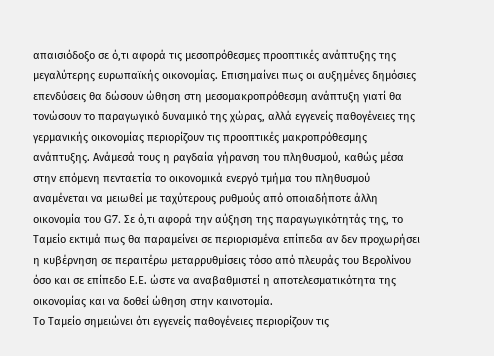απαισιόδοξο σε ό,τι αφορά τις μεσοπρόθεσμες προοπτικές ανάπτυξης της μεγαλύτερης ευρωπαϊκής οικονομίας. Επισημαίνει πως οι αυξημένες δημόσιες επενδύσεις θα δώσουν ώθηση στη μεσομακροπρόθεσμη ανάπτυξη γιατί θα τονώσουν το παραγωγικό δυναμικό της χώρας, αλλά εγγενείς παθογένειες της γερμανικής οικονομίας περιορίζουν τις προοπτικές μακροπρόθεσμης ανάπτυξης. Ανάμεσά τους η ραγδαία γήρανση του πληθυσμού, καθώς μέσα στην επόμενη πενταετία το οικονομικά ενεργό τμήμα του πληθυσμού αναμένεται να μειωθεί με ταχύτερους ρυθμούς από οποιαδήποτε άλλη οικονομία του G7. Σε ό,τι αφορά την αύξηση της παραγωγικότητάς της, το Ταμείο εκτιμά πως θα παραμείνει σε περιορισμένα επίπεδα αν δεν προχωρήσει η κυβέρνηση σε περαιτέρω μεταρρυθμίσεις τόσο από πλευράς του Βερολίνου όσο και σε επίπεδο Ε.Ε. ώστε να αναβαθμιστεί η αποτελεσματικότητα της οικονομίας και να δοθεί ώθηση στην καινοτομία.
Το Ταμείο σημειώνει ότι εγγενείς παθογένειες περιορίζουν τις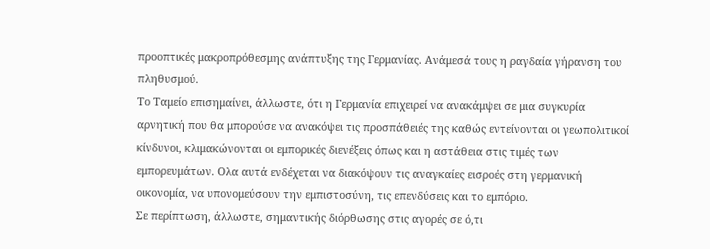προοπτικές μακροπρόθεσμης ανάπτυξης της Γερμανίας. Ανάμεσά τους η ραγδαία γήρανση του πληθυσμού.
Το Ταμείο επισημαίνει, άλλωστε, ότι η Γερμανία επιχειρεί να ανακάμψει σε μια συγκυρία αρνητική που θα μπορούσε να ανακόψει τις προσπάθειές της καθώς εντείνονται οι γεωπολιτικοί κίνδυνοι, κλιμακώνονται οι εμπορικές διενέξεις όπως και η αστάθεια στις τιμές των εμπορευμάτων. Ολα αυτά ενδέχεται να διακόψουν τις αναγκαίες εισροές στη γερμανική οικονομία, να υπονομεύσουν την εμπιστοσύνη, τις επενδύσεις και το εμπόριο.
Σε περίπτωση, άλλωστε, σημαντικής διόρθωσης στις αγορές σε ό,τι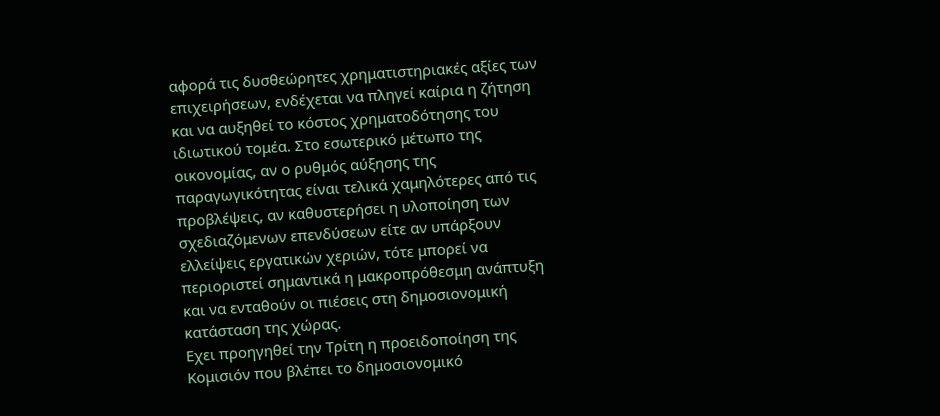αφορά τις δυσθεώρητες χρηματιστηριακές αξίες των επιχειρήσεων, ενδέχεται να πληγεί καίρια η ζήτηση και να αυξηθεί το κόστος χρηματοδότησης του ιδιωτικού τομέα. Στο εσωτερικό μέτωπο της οικονομίας, αν ο ρυθμός αύξησης της παραγωγικότητας είναι τελικά χαμηλότερες από τις προβλέψεις, αν καθυστερήσει η υλοποίηση των σχεδιαζόμενων επενδύσεων είτε αν υπάρξουν ελλείψεις εργατικών χεριών, τότε μπορεί να περιοριστεί σημαντικά η μακροπρόθεσμη ανάπτυξη και να ενταθούν οι πιέσεις στη δημοσιονομική κατάσταση της χώρας.
Εχει προηγηθεί την Τρίτη η προειδοποίηση της Κομισιόν που βλέπει το δημοσιονομικό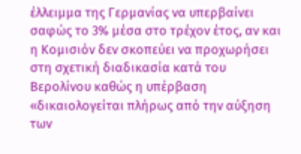έλλειμμα της Γερμανίας να υπερβαίνει σαφώς το 3% μέσα στο τρέχον έτος, αν και η Κομισιόν δεν σκοπεύει να προχωρήσει στη σχετική διαδικασία κατά του Βερολίνου καθώς η υπέρβαση «δικαιολογείται πλήρως από την αύξηση των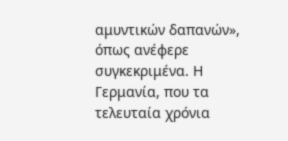αμυντικών δαπανών», όπως ανέφερε συγκεκριμένα. Η Γερμανία, που τα τελευταία χρόνια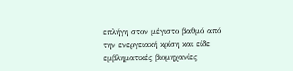επλήγη στον μέγιστο βαθμό από την ενεργειακή κρίση και είδε εμβληματικές βιομηχανίες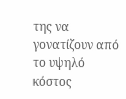της να γονατίζουν από το υψηλό κόστος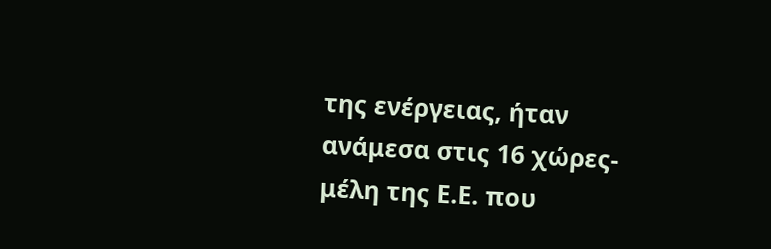της ενέργειας, ήταν ανάμεσα στις 16 χώρες-μέλη της Ε.Ε. που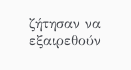ζήτησαν να εξαιρεθούν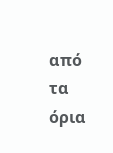από τα όρια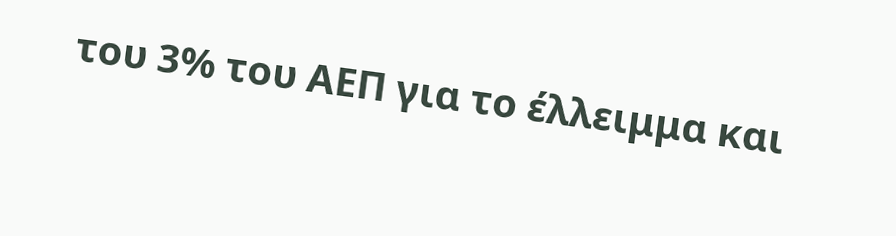του 3% του ΑΕΠ για το έλλειμμα και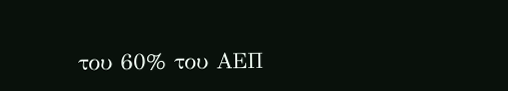του 60% του ΑΕΠ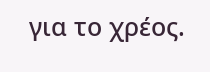για το χρέος.